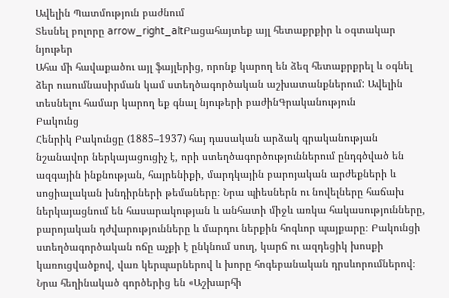Ավելին Պատմություն բաժնում
Տեսնել բոլորը arrow_right_altԲացահայտեք այլ հետաքրքիր և օգտակար նյութեր
Ահա մի հավաքածու այլ ֆայլերից, որոնք կարող են ձեզ հետաքրքրել և օգնել ձեր ուսումնասիրման կամ ստեղծագործական աշխատանքներում: Ավելին տեսնելու համար կարող եք գնալ նյութերի բաժինԳրականություն
Բակունց
Հենրիկ Բակունցը (1885–1937) հայ դասական արձակ գրականության նշանավոր ներկայացուցիչ է, որի ստեղծագործություններում ընդգծված են ազգային ինքնության, հայրենիքի, մարդկային բարոյական արժեքների և սոցիալական խնդիրների թեմաները։ Նրա պիեսներն ու նովելները հաճախ ներկայացնում են հասարակության և անհատի միջև առկա հակասությունները, բարոյական դժվարությունները և մարդու ներքին հոգևոր պայքարը։ Բակունցի ստեղծագործական ոճը աչքի է ընկնում սուղ, կարճ ու ազդեցիկ խոսքի կառուցվածքով, վառ կերպարներով և խորը հոգեբանական դրսևորումներով։ Նրա հեղինակած գործերից են «Աշխարհի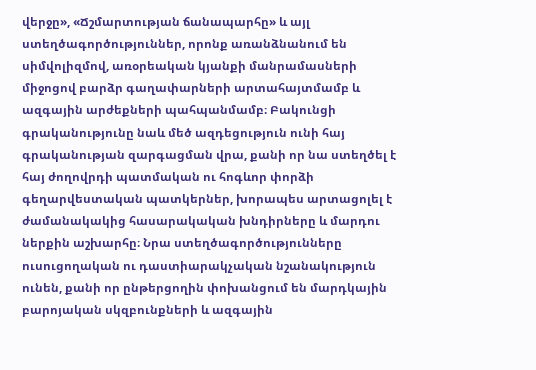վերջը», «Ճշմարտության ճանապարհը» և այլ ստեղծագործություններ, որոնք առանձնանում են սիմվոլիզմով, առօրեական կյանքի մանրամասների միջոցով բարձր գաղափարների արտահայտմամբ և ազգային արժեքների պահպանմամբ։ Բակունցի գրականությունը նաև մեծ ազդեցություն ունի հայ գրականության զարգացման վրա, քանի որ նա ստեղծել է հայ ժողովրդի պատմական ու հոգևոր փորձի գեղարվեստական պատկերներ, խորապես արտացոլել է ժամանակակից հասարակական խնդիրները և մարդու ներքին աշխարհը։ Նրա ստեղծագործությունները ուսուցողական ու դաստիարակչական նշանակություն ունեն, քանի որ ընթերցողին փոխանցում են մարդկային բարոյական սկզբունքների և ազգային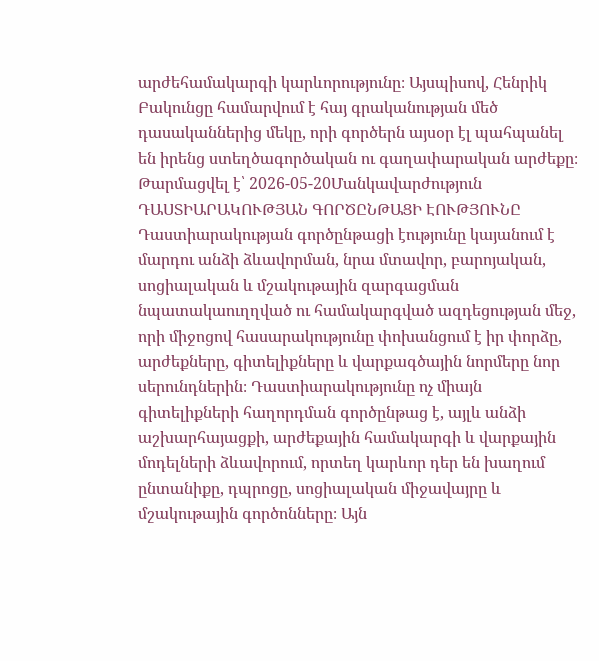արժեհամակարգի կարևորությունը։ Այսպիսով, Հենրիկ Բակունցը համարվում է հայ գրականության մեծ դասականներից մեկը, որի գործերն այսօր էլ պահպանել են իրենց ստեղծագործական ու գաղափարական արժեքը։
Թարմացվել է՝ 2026-05-20Մանկավարժություն
ԴԱՍՏԻԱՐԱԿՈՒԹՅԱՆ ԳՈՐԾԸՆԹԱՑԻ ԷՈՒԹՅՈՒՆԸ
Դաստիարակության գործընթացի էությունը կայանում է մարդու անձի ձևավորման, նրա մտավոր, բարոյական, սոցիալական և մշակութային զարգացման նպատակաուղղված ու համակարգված ազդեցության մեջ, որի միջոցով հասարակությունը փոխանցում է իր փորձը, արժեքները, գիտելիքները և վարքագծային նորմերը նոր սերունդներին։ Դաստիարակությունը ոչ միայն գիտելիքների հաղորդման գործընթաց է, այլև անձի աշխարհայացքի, արժեքային համակարգի և վարքային մոդելների ձևավորում, որտեղ կարևոր դեր են խաղում ընտանիքը, դպրոցը, սոցիալական միջավայրը և մշակութային գործոնները։ Այն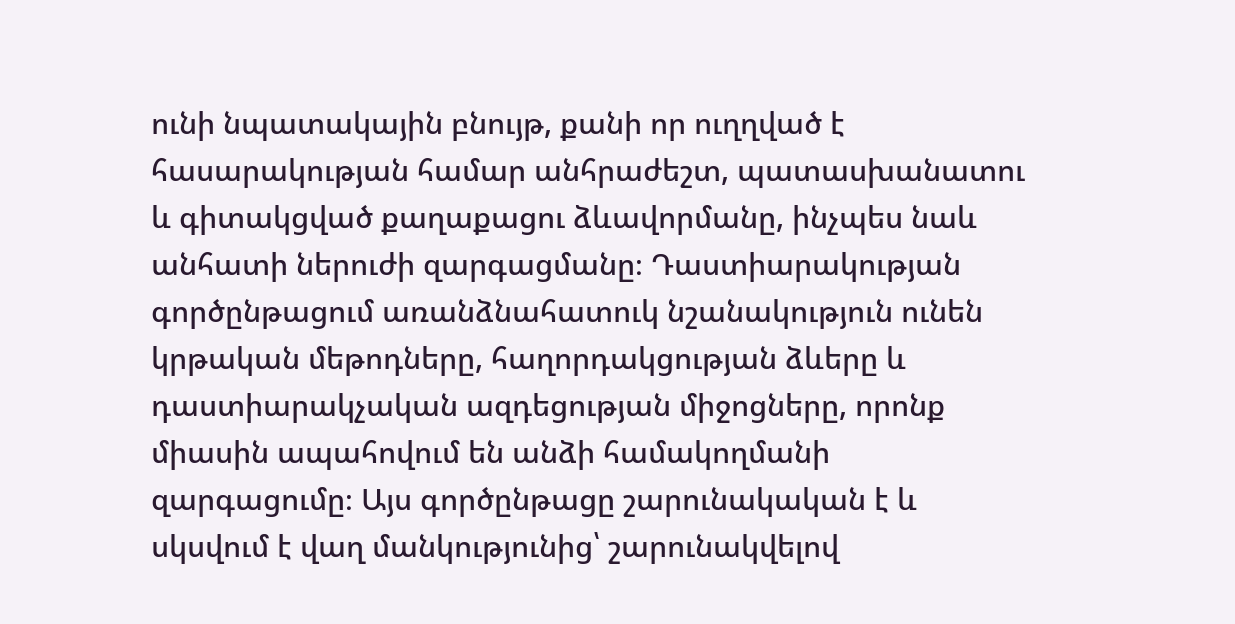ունի նպատակային բնույթ, քանի որ ուղղված է հասարակության համար անհրաժեշտ, պատասխանատու և գիտակցված քաղաքացու ձևավորմանը, ինչպես նաև անհատի ներուժի զարգացմանը։ Դաստիարակության գործընթացում առանձնահատուկ նշանակություն ունեն կրթական մեթոդները, հաղորդակցության ձևերը և դաստիարակչական ազդեցության միջոցները, որոնք միասին ապահովում են անձի համակողմանի զարգացումը։ Այս գործընթացը շարունակական է և սկսվում է վաղ մանկությունից՝ շարունակվելով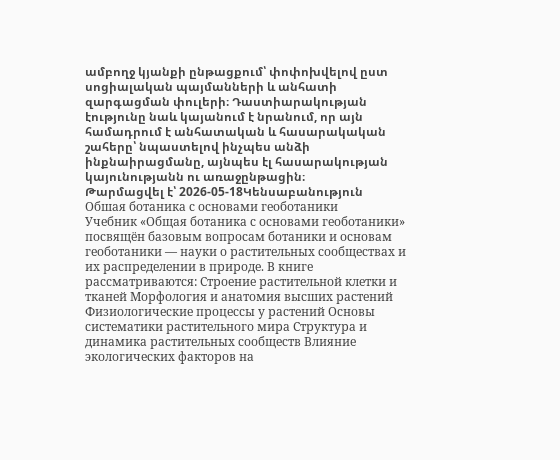ամբողջ կյանքի ընթացքում՝ փոփոխվելով ըստ սոցիալական պայմանների և անհատի զարգացման փուլերի։ Դաստիարակության էությունը նաև կայանում է նրանում, որ այն համադրում է անհատական և հասարակական շահերը՝ նպաստելով ինչպես անձի ինքնաիրացմանը, այնպես էլ հասարակության կայունությանն ու առաջընթացին։
Թարմացվել է՝ 2026-05-18Կենսաբանություն
Обшая ботаника с основами геоботаники
Учебник «Общая ботаника с основами геоботаники» посвящён базовым вопросам ботаники и основам геоботаники — науки о растительных сообществах и их распределении в природе. В книге рассматриваются: Строение растительной клетки и тканей Морфология и анатомия высших растений Физиологические процессы у растений Основы систематики растительного мира Структура и динамика растительных сообществ Влияние экологических факторов на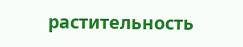растительность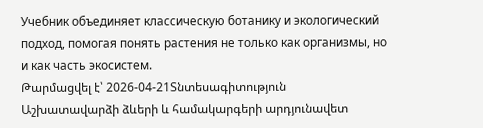Учебник объединяет классическую ботанику и экологический подход, помогая понять растения не только как организмы, но и как часть экосистем.
Թարմացվել է՝ 2026-04-21Տնտեսագիտություն
Աշխատավարձի ձևերի և համակարգերի արդյունավետ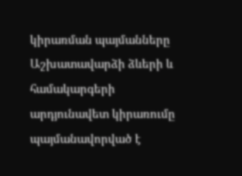կիրառման պայմանները
Աշխատավարձի ձևերի և համակարգերի արդյունավետ կիրառումը պայմանավորված է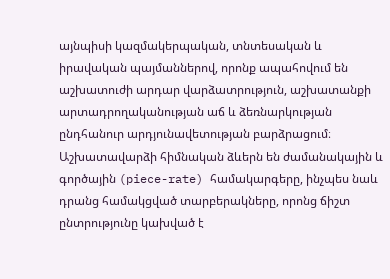այնպիսի կազմակերպական, տնտեսական և իրավական պայմաններով, որոնք ապահովում են աշխատուժի արդար վարձատրություն, աշխատանքի արտադրողականության աճ և ձեռնարկության ընդհանուր արդյունավետության բարձրացում։ Աշխատավարձի հիմնական ձևերն են ժամանակային և գործային (piece-rate) համակարգերը, ինչպես նաև դրանց համակցված տարբերակները, որոնց ճիշտ ընտրությունը կախված է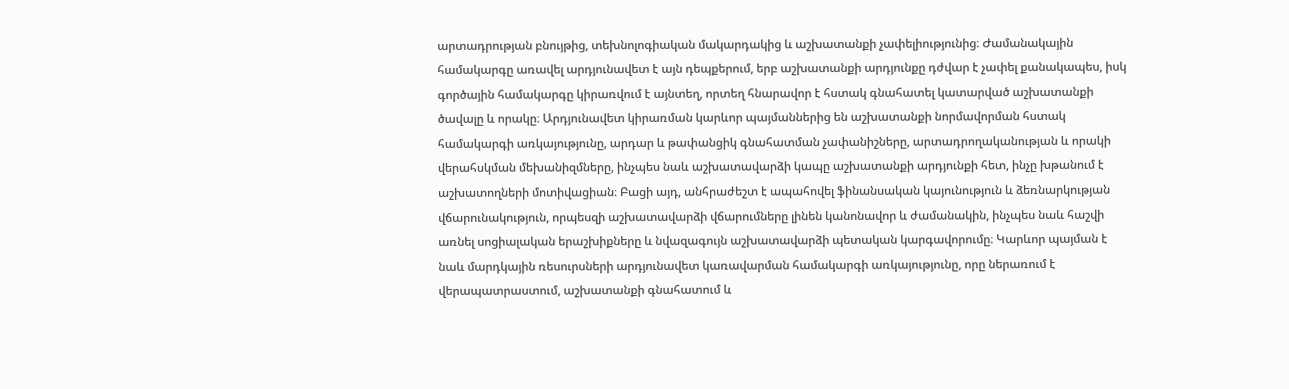արտադրության բնույթից, տեխնոլոգիական մակարդակից և աշխատանքի չափելիությունից։ Ժամանակային համակարգը առավել արդյունավետ է այն դեպքերում, երբ աշխատանքի արդյունքը դժվար է չափել քանակապես, իսկ գործային համակարգը կիրառվում է այնտեղ, որտեղ հնարավոր է հստակ գնահատել կատարված աշխատանքի ծավալը և որակը։ Արդյունավետ կիրառման կարևոր պայմաններից են աշխատանքի նորմավորման հստակ համակարգի առկայությունը, արդար և թափանցիկ գնահատման չափանիշները, արտադրողականության և որակի վերահսկման մեխանիզմները, ինչպես նաև աշխատավարձի կապը աշխատանքի արդյունքի հետ, ինչը խթանում է աշխատողների մոտիվացիան։ Բացի այդ, անհրաժեշտ է ապահովել ֆինանսական կայունություն և ձեռնարկության վճարունակություն, որպեսզի աշխատավարձի վճարումները լինեն կանոնավոր և ժամանակին, ինչպես նաև հաշվի առնել սոցիալական երաշխիքները և նվազագույն աշխատավարձի պետական կարգավորումը։ Կարևոր պայման է նաև մարդկային ռեսուրսների արդյունավետ կառավարման համակարգի առկայությունը, որը ներառում է վերապատրաստում, աշխատանքի գնահատում և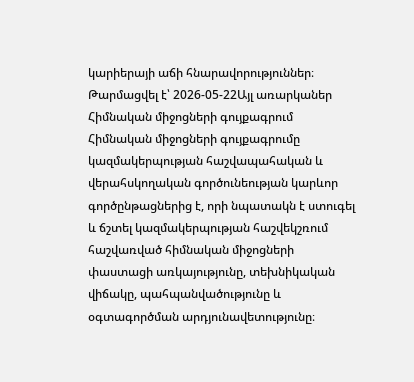կարիերայի աճի հնարավորություններ։
Թարմացվել է՝ 2026-05-22Այլ առարկաներ
Հիմնական միջոցների գույքագրում
Հիմնական միջոցների գույքագրումը կազմակերպության հաշվապահական և վերահսկողական գործունեության կարևոր գործընթացներից է, որի նպատակն է ստուգել և ճշտել կազմակերպության հաշվեկշռում հաշվառված հիմնական միջոցների փաստացի առկայությունը, տեխնիկական վիճակը, պահպանվածությունը և օգտագործման արդյունավետությունը։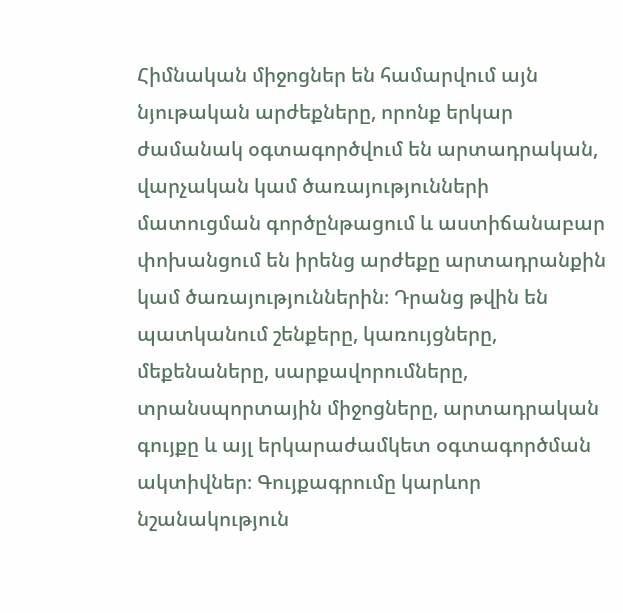Հիմնական միջոցներ են համարվում այն նյութական արժեքները, որոնք երկար ժամանակ օգտագործվում են արտադրական, վարչական կամ ծառայությունների մատուցման գործընթացում և աստիճանաբար փոխանցում են իրենց արժեքը արտադրանքին կամ ծառայություններին։ Դրանց թվին են պատկանում շենքերը, կառույցները, մեքենաները, սարքավորումները, տրանսպորտային միջոցները, արտադրական գույքը և այլ երկարաժամկետ օգտագործման ակտիվներ։ Գույքագրումը կարևոր նշանակություն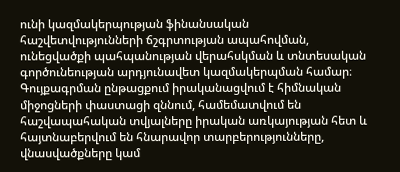ունի կազմակերպության ֆինանսական հաշվետվությունների ճշգրտության ապահովման, ունեցվածքի պահպանության վերահսկման և տնտեսական գործունեության արդյունավետ կազմակերպման համար։ Գույքագրման ընթացքում իրականացվում է հիմնական միջոցների փաստացի զննում, համեմատվում են հաշվապահական տվյալները իրական առկայության հետ և հայտնաբերվում են հնարավոր տարբերությունները, վնասվածքները կամ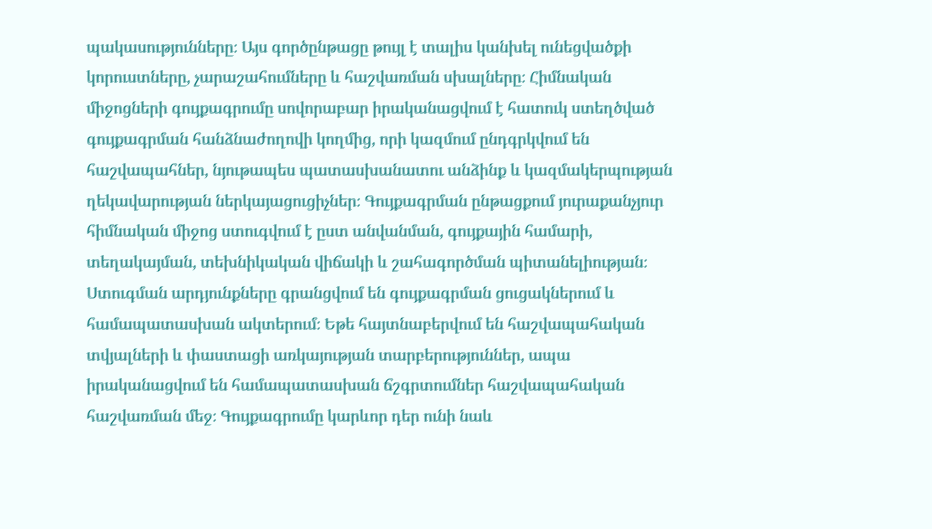պակասությունները։ Այս գործընթացը թույլ է տալիս կանխել ունեցվածքի կորուստները, չարաշահումները և հաշվառման սխալները։ Հիմնական միջոցների գույքագրումը սովորաբար իրականացվում է հատուկ ստեղծված գույքագրման հանձնաժողովի կողմից, որի կազմում ընդգրկվում են հաշվապահներ, նյութապես պատասխանատու անձինք և կազմակերպության ղեկավարության ներկայացուցիչներ։ Գույքագրման ընթացքում յուրաքանչյուր հիմնական միջոց ստուգվում է ըստ անվանման, գույքային համարի, տեղակայման, տեխնիկական վիճակի և շահագործման պիտանելիության։ Ստուգման արդյունքները գրանցվում են գույքագրման ցուցակներում և համապատասխան ակտերում։ Եթե հայտնաբերվում են հաշվապահական տվյալների և փաստացի առկայության տարբերություններ, ապա իրականացվում են համապատասխան ճշգրտումներ հաշվապահական հաշվառման մեջ։ Գույքագրումը կարևոր դեր ունի նաև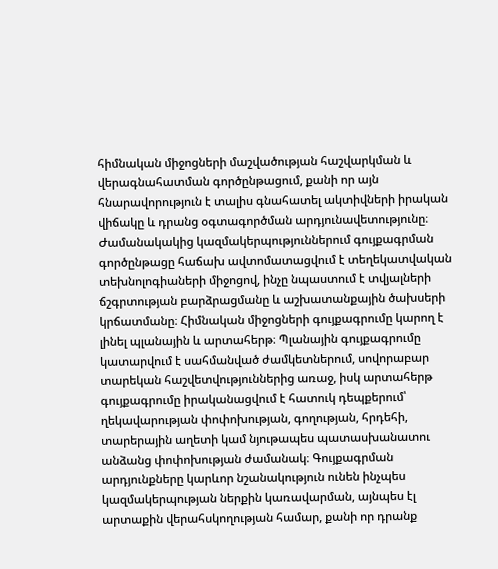հիմնական միջոցների մաշվածության հաշվարկման և վերագնահատման գործընթացում, քանի որ այն հնարավորություն է տալիս գնահատել ակտիվների իրական վիճակը և դրանց օգտագործման արդյունավետությունը։ Ժամանակակից կազմակերպություններում գույքագրման գործընթացը հաճախ ավտոմատացվում է տեղեկատվական տեխնոլոգիաների միջոցով, ինչը նպաստում է տվյալների ճշգրտության բարձրացմանը և աշխատանքային ծախսերի կրճատմանը։ Հիմնական միջոցների գույքագրումը կարող է լինել պլանային և արտահերթ։ Պլանային գույքագրումը կատարվում է սահմանված ժամկետներում, սովորաբար տարեկան հաշվետվություններից առաջ, իսկ արտահերթ գույքագրումը իրականացվում է հատուկ դեպքերում՝ ղեկավարության փոփոխության, գողության, հրդեհի, տարերային աղետի կամ նյութապես պատասխանատու անձանց փոփոխության ժամանակ։ Գույքագրման արդյունքները կարևոր նշանակություն ունեն ինչպես կազմակերպության ներքին կառավարման, այնպես էլ արտաքին վերահսկողության համար, քանի որ դրանք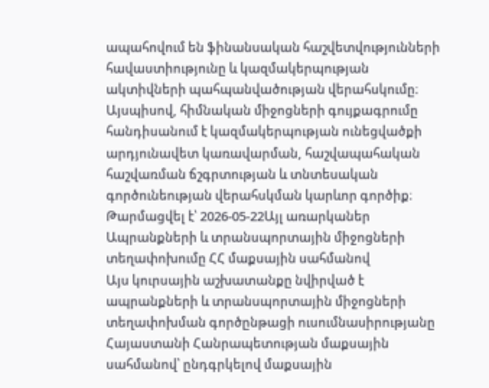ապահովում են ֆինանսական հաշվետվությունների հավաստիությունը և կազմակերպության ակտիվների պահպանվածության վերահսկումը։ Այսպիսով, հիմնական միջոցների գույքագրումը հանդիսանում է կազմակերպության ունեցվածքի արդյունավետ կառավարման, հաշվապահական հաշվառման ճշգրտության և տնտեսական գործունեության վերահսկման կարևոր գործիք։
Թարմացվել է՝ 2026-05-22Այլ առարկաներ
Ապրանքների և տրանսպորտային միջոցների տեղափոխումը ՀՀ մաքսային սահմանով
Այս կուրսային աշխատանքը նվիրված է ապրանքների և տրանսպորտային միջոցների տեղափոխման գործընթացի ուսումնասիրությանը Հայաստանի Հանրապետության մաքսային սահմանով՝ ընդգրկելով մաքսային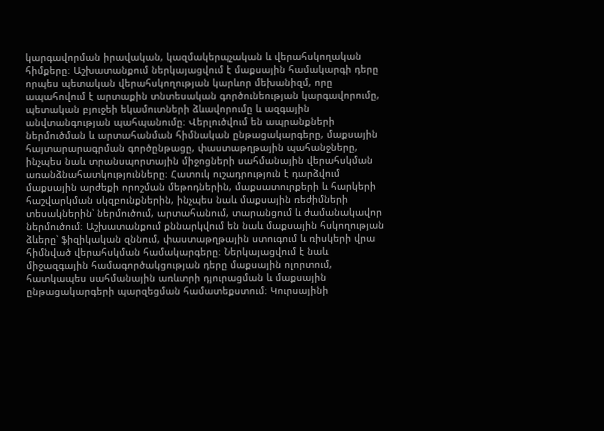կարգավորման իրավական, կազմակերպչական և վերահսկողական հիմքերը։ Աշխատանքում ներկայացվում է մաքսային համակարգի դերը որպես պետական վերահսկողության կարևոր մեխանիզմ, որը ապահովում է արտաքին տնտեսական գործունեության կարգավորումը, պետական բյուջեի եկամուտների ձևավորումը և ազգային անվտանգության պահպանումը։ Վերլուծվում են ապրանքների ներմուծման և արտահանման հիմնական ընթացակարգերը, մաքսային հայտարարագրման գործընթացը, փաստաթղթային պահանջները, ինչպես նաև տրանսպորտային միջոցների սահմանային վերահսկման առանձնահատկությունները։ Հատուկ ուշադրություն է դարձվում մաքսային արժեքի որոշման մեթոդներին, մաքսատուրքերի և հարկերի հաշվարկման սկզբունքներին, ինչպես նաև մաքսային ռեժիմների տեսակներին՝ ներմուծում, արտահանում, տարանցում և ժամանակավոր ներմուծում։ Աշխատանքում քննարկվում են նաև մաքսային հսկողության ձևերը՝ ֆիզիկական զննում, փաստաթղթային ստուգում և ռիսկերի վրա հիմնված վերահսկման համակարգերը։ Ներկայացվում է նաև միջազգային համագործակցության դերը մաքսային ոլորտում, հատկապես սահմանային առևտրի դյուրացման և մաքսային ընթացակարգերի պարզեցման համատեքստում։ Կուրսայինի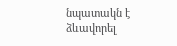նպատակն է ձևավորել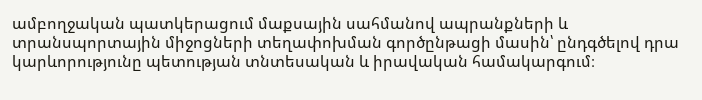ամբողջական պատկերացում մաքսային սահմանով ապրանքների և տրանսպորտային միջոցների տեղափոխման գործընթացի մասին՝ ընդգծելով դրա կարևորությունը պետության տնտեսական և իրավական համակարգում։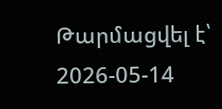Թարմացվել է՝ 2026-05-14